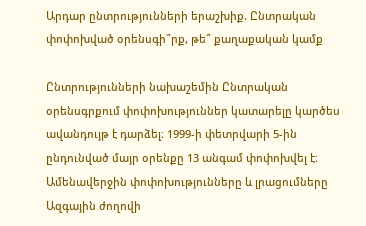Արդար ընտրությունների երաշխիք. Ընտրական փոփոխված օրենսգի՞րք, թե՞ քաղաքական կամք

Ընտրությունների նախաշեմին Ընտրական օրենսգրքում փոփոխություններ կատարելը կարծես ավանդույթ է դարձել։ 1999-ի փետրվարի 5-ին ընդունված մայր օրենքը 13 անգամ փոփոխվել է։ Ամենավերջին փոփոխությունները և լրացումները Ազգային ժողովի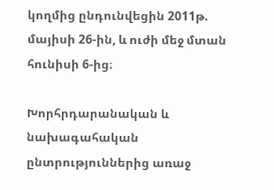կողմից ընդունվեցին 2011թ. մայիսի 26-ին, և ուժի մեջ մտան հունիսի 6-ից։

Խորհրդարանական և նախագահական ընտրություններից առաջ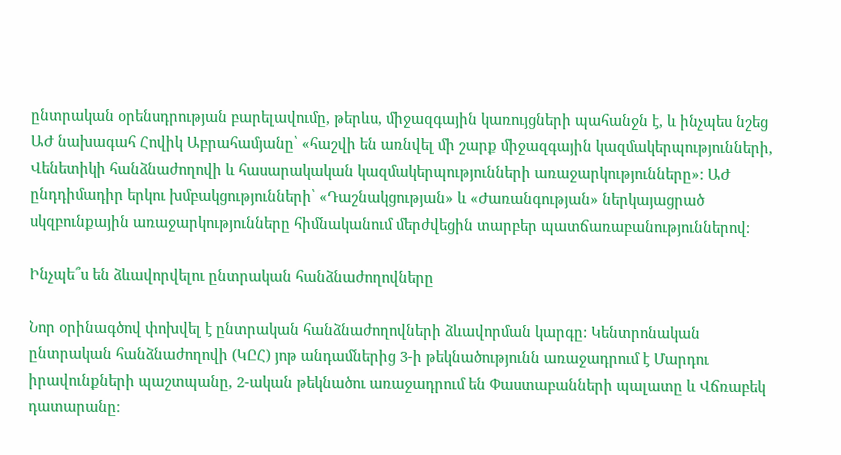ընտրական օրենսդրության բարելավումը, թերևս, միջազգային կառույցների պահանջն է, և ինչպես նշեց ԱԺ նախագահ Հովիկ Աբրահամյանը՝ «հաշվի են առնվել մի շարք միջազգային կազմակերպությունների, Վենետիկի հանձնաժողովի և հասարակական կազմակերպությունների առաջարկությունները»: ԱԺ ընդդիմադիր երկու խմբակցությունների՝ «Դաշնակցության» և «Ժառանգության» ներկայացրած սկզբունքային առաջարկությունները հիմնականում մերժվեցին տարբեր պատճառաբանություններով։

Ինչպե՞ս են ձևավորվելու ընտրական հանձնաժողովները

Նոր օրինագծով փոխվել է ընտրական հանձնաժողովների ձևավորման կարգը: Կենտրոնական ընտրական հանձնաժողովի (ԿԸՀ) յոթ անդամներից 3-ի թեկնածությունն առաջադրում է Մարդու իրավունքների պաշտպանը, 2-ական թեկնածու առաջադրում են Փաստաբանների պալատը և Վճռաբեկ դատարանը։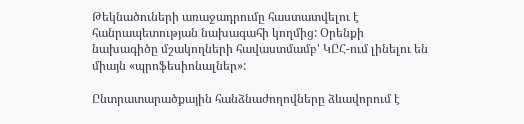Թեկնածուների առաջադրումը հաստատվելու է հանրապետության նախագահի կողմից: Օրենքի նախագիծը մշակողների հավաստմամբ' ԿԸՀ-ում լինելու են միայն «պրոֆեսիոնալներ»:

Ընտրատարածքային հանձնաժողովները ձևավորում է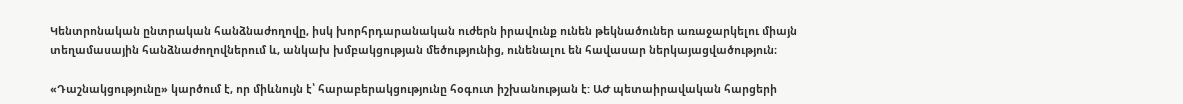Կենտրոնական ընտրական հանձնաժողովը, իսկ խորհրդարանական ուժերն իրավունք ունեն թեկնածուներ առաջարկելու միայն տեղամասային հանձնաժողովներում և, անկախ խմբակցության մեծությունից, ունենալու են հավասար ներկայացվածություն։

«Դաշնակցությունը» կարծում է, որ միևնույն է՝ հարաբերակցությունը հօգուտ իշխանության է: ԱԺ պետաիրավական հարցերի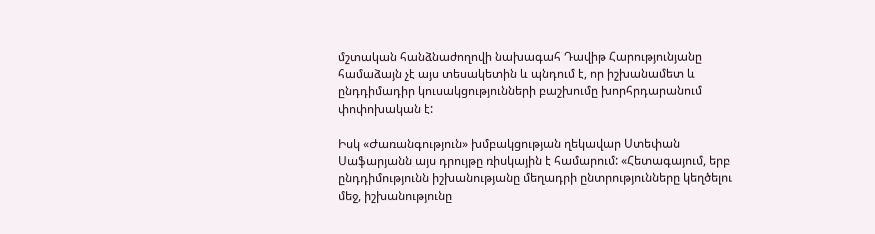մշտական հանձնաժողովի նախագահ Դավիթ Հարությունյանը համաձայն չէ այս տեսակետին և պնդում է, որ իշխանամետ և ընդդիմադիր կուսակցությունների բաշխումը խորհրդարանում փոփոխական է:

Իսկ «Ժառանգություն» խմբակցության ղեկավար Ստեփան Սաֆարյանն այս դրույթը ռիսկային է համարում: «Հետագայում, երբ ընդդիմությունն իշխանությանը մեղադրի ընտրությունները կեղծելու մեջ, իշխանությունը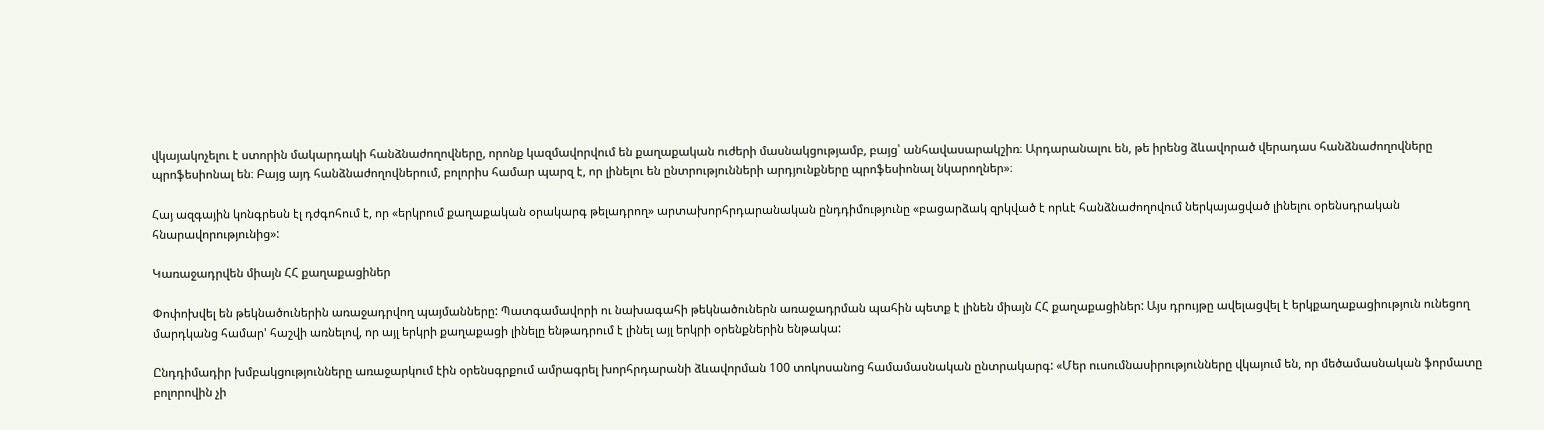վկայակոչելու է ստորին մակարդակի հանձնաժողովները, որոնք կազմավորվում են քաղաքական ուժերի մասնակցությամբ, բայց՝ անհավասարակշիռ։ Արդարանալու են, թե իրենց ձևավորած վերադաս հանձնաժողովները պրոֆեսիոնալ են։ Բայց այդ հանձնաժողովներում, բոլորիս համար պարզ է, որ լինելու են ընտրությունների արդյունքները պրոֆեսիոնալ նկարողներ»։

Հայ ազգային կոնգրեսն էլ դժգոհում է, որ «երկրում քաղաքական օրակարգ թելադրող» արտախորհրդարանական ընդդիմությունը «բացարձակ զրկված է որևէ հանձնաժողովում ներկայացված լինելու օրենսդրական հնարավորությունից»:

Կառաջադրվեն միայն ՀՀ քաղաքացիներ

Փոփոխվել են թեկնածուներին առաջադրվող պայմանները: Պատգամավորի ու նախագահի թեկնածուներն առաջադրման պահին պետք է լինեն միայն ՀՀ քաղաքացիներ: Այս դրույթը ավելացվել է երկքաղաքացիություն ունեցող մարդկանց համար' հաշվի առնելով, որ այլ երկրի քաղաքացի լինելը ենթադրում է լինել այլ երկրի օրենքներին ենթակա:

Ընդդիմադիր խմբակցությունները առաջարկում էին օրենսգրքում ամրագրել խորհրդարանի ձևավորման 100 տոկոսանոց համամասնական ընտրակարգ: «Մեր ուսումնասիրությունները վկայում են, որ մեծամասնական ֆորմատը բոլորովին չի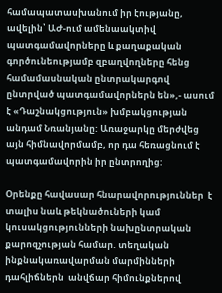համապատասխանում իր էությանը, ավելին՝ ԱԺ-ում ամենաակտիվ պատգամավորները և քաղաքական գործունեությամբ զբաղվողները հենց համամասնական ընտրակարգով ընտրված պատգամավորներն են»,- ասում է «Դաշնակցություն» խմբակցության անդամ Նռանյանը: Առաջարկը մերժվեց այն հիմնավորմամբ, որ դա հեռացնում է պատգամավորին իր ընտրողից:

Օրենքը հավասար հնարավորություններ  է տալիս նաև թեկնածուների կամ կուսակցությունների նախընտրական քարոզչության համար. տեղական ինքնակառավարման մարմինների  դահլիճներն  անվճար հիմունքներով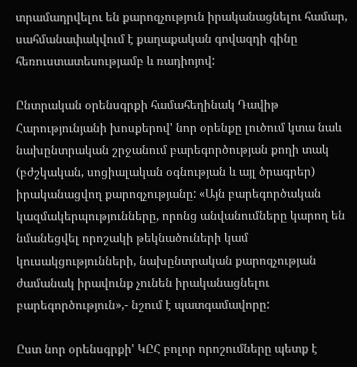տրամադրվելու են քարոզչություն իրականացնելու համար,  սահմանափակվում է քաղաքական գովազդի գինը հեռուստատեսությամբ և ռադիոյով:

Ընտրական օրենսգրքի համահեղինակ Դավիթ Հարությունյանի խոսքերով' նոր օրենքը լուծում կտա նաև նախընտրական շրջանում բարեգործության քողի տակ (բժշկական, սոցիալական օգնության և այլ ծրագրեր) իրականացվող քարոզչությանը: «Այն բարեգործական կազմակերպությունները, որոնց անվանումները կարող են նմանեցվել որոշակի թեկնածուների կամ կուսակցությունների, նախընտրական քարոզչության ժամանակ իրավունք չունեն իրականացնելու բարեգործություն»,- նշում է պատգամավորը:

Ըստ նոր օրենսգրքի' ԿԸՀ բոլոր որոշումները պետք է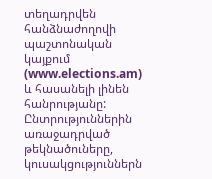տեղադրվեն հանձնաժողովի պաշտոնական  կայքում (www.elections.am) և հասանելի լինեն հանրությանը: Ընտրություններին առաջադրված թեկնածուները, կուսակցություններն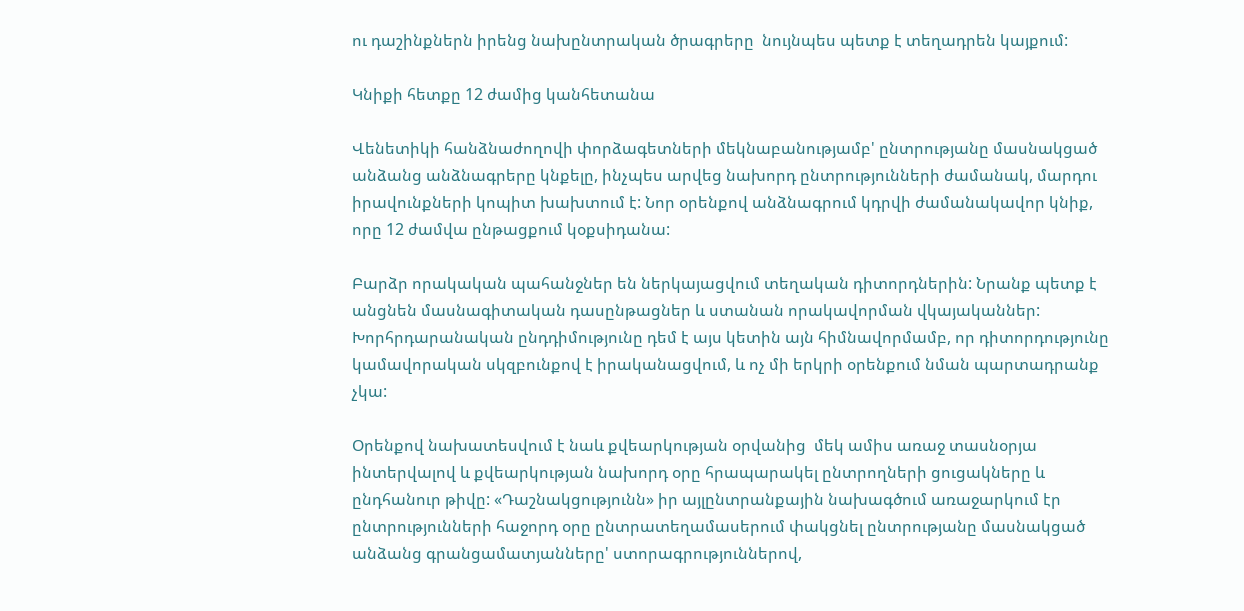ու դաշինքներն իրենց նախընտրական ծրագրերը  նույնպես պետք է տեղադրեն կայքում:

Կնիքի հետքը 12 ժամից կանհետանա

Վենետիկի հանձնաժողովի փորձագետների մեկնաբանությամբ' ընտրությանը մասնակցած անձանց անձնագրերը կնքելը, ինչպես արվեց նախորդ ընտրությունների ժամանակ, մարդու իրավունքների կոպիտ խախտում է: Նոր օրենքով անձնագրում կդրվի ժամանակավոր կնիք, որը 12 ժամվա ընթացքում կօքսիդանա:

Բարձր որակական պահանջներ են ներկայացվում տեղական դիտորդներին: Նրանք պետք է անցնեն մասնագիտական դասընթացներ և ստանան որակավորման վկայականներ: Խորհրդարանական ընդդիմությունը դեմ է այս կետին այն հիմնավորմամբ, որ դիտորդությունը կամավորական սկզբունքով է իրականացվում, և ոչ մի երկրի օրենքում նման պարտադրանք չկա:

Օրենքով նախատեսվում է նաև քվեարկության օրվանից  մեկ ամիս առաջ տասնօրյա ինտերվալով և քվեարկության նախորդ օրը հրապարակել ընտրողների ցուցակները և ընդհանուր թիվը: «Դաշնակցությունն» իր այլընտրանքային նախագծում առաջարկում էր ընտրությունների հաջորդ օրը ընտրատեղամասերում փակցնել ընտրությանը մասնակցած անձանց գրանցամատյանները' ստորագրություններով,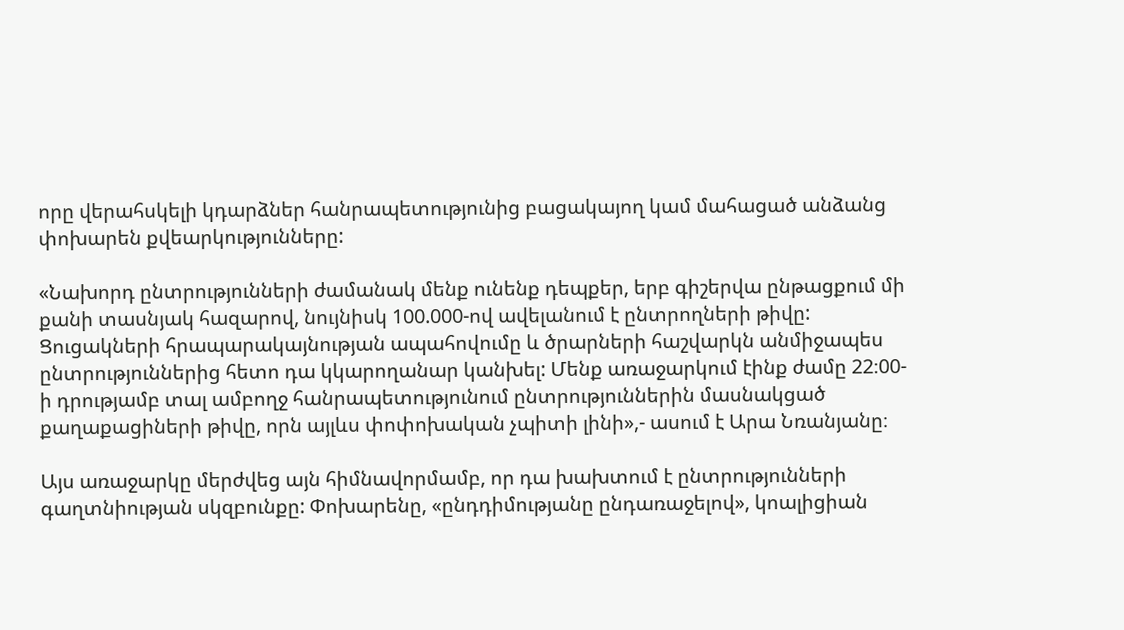որը վերահսկելի կդարձներ հանրապետությունից բացակայող կամ մահացած անձանց փոխարեն քվեարկությունները:

«Նախորդ ընտրությունների ժամանակ մենք ունենք դեպքեր, երբ գիշերվա ընթացքում մի քանի տասնյակ հազարով, նույնիսկ 100.000-ով ավելանում է ընտրողների թիվը: Ցուցակների հրապարակայնության ապահովումը և ծրարների հաշվարկն անմիջապես ընտրություններից հետո դա կկարողանար կանխել: Մենք առաջարկում էինք ժամը 22։00-ի դրությամբ տալ ամբողջ հանրապետությունում ընտրություններին մասնակցած քաղաքացիների թիվը, որն այլևս փոփոխական չպիտի լինի»,- ասում է Արա Նռանյանը։

Այս առաջարկը մերժվեց այն հիմնավորմամբ, որ դա խախտում է ընտրությունների գաղտնիության սկզբունքը: Փոխարենը, «ընդդիմությանը ընդառաջելով», կոալիցիան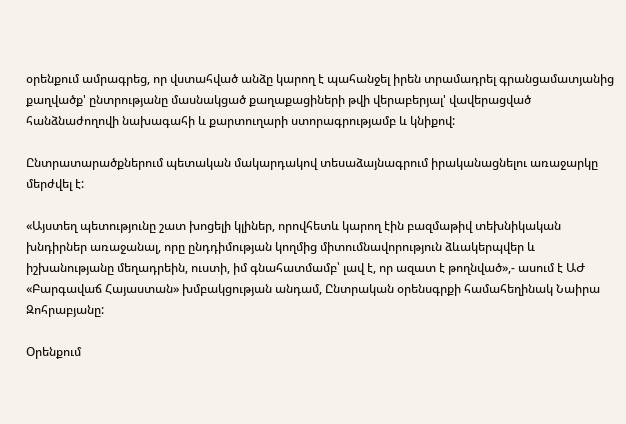օրենքում ամրագրեց, որ վստահված անձը կարող է պահանջել իրեն տրամադրել գրանցամատյանից քաղվածք' ընտրությանը մասնակցած քաղաքացիների թվի վերաբերյալ' վավերացված հանձնաժողովի նախագահի և քարտուղարի ստորագրությամբ և կնիքով:

Ընտրատարածքներում պետական մակարդակով տեսաձայնագրում իրականացնելու առաջարկը մերժվել է:

«Այստեղ պետությունը շատ խոցելի կլիներ, որովհետև կարող էին բազմաթիվ տեխնիկական խնդիրներ առաջանալ, որը ընդդիմության կողմից միտումնավորություն ձևակերպվեր և  իշխանությանը մեղադրեին, ուստի, իմ գնահատմամբ՝ լավ է, որ ազատ է թողնված»,- ասում է ԱԺ «Բարգավաճ Հայաստան» խմբակցության անդամ, Ընտրական օրենսգրքի համահեղինակ Նաիրա Զոհրաբյանը:

Օրենքում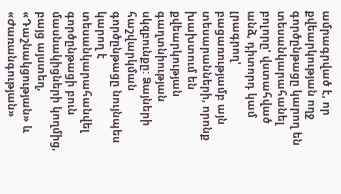ամրագրված է, որ քվեարկության ողջ գործընթացը կարող են տեսանկարահանել բոլորը' վստահված անձ, դիտորդ կամ լրագրող' բացառությամբ այն տեսարանների, որոնք խախտում են քվեարկության գաղտնիության սկզբունքը: Ձայների հաշվարկման գործընթացը նույնպես կարող է տեսանկարահանվել գործընթացի բուն մասնակիցների կողմից, բայց այստեղ, «Դաշնակցության» և «Ժառանգության»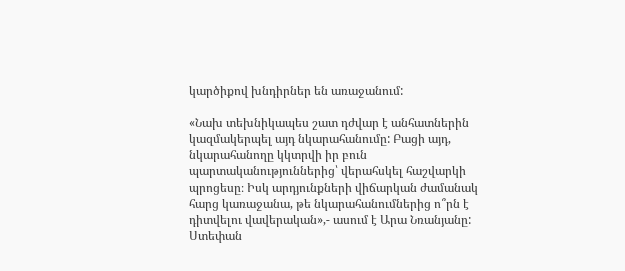կարծիքով խնդիրներ են առաջանում:

«Նախ տեխնիկապես շատ դժվար է անհատներին կազմակերպել այդ նկարահանումը: Բացի այդ, նկարահանողը կկտրվի իր բուն պարտականություններից՝ վերահսկել հաշվարկի պրոցեսը։ Իսկ արդյունքների վիճարկան ժամանակ հարց կառաջանա, թե նկարահանումներից ո՞րն է դիտվելու վավերական»,- ասում է Արա Նռանյանը: Ստեփան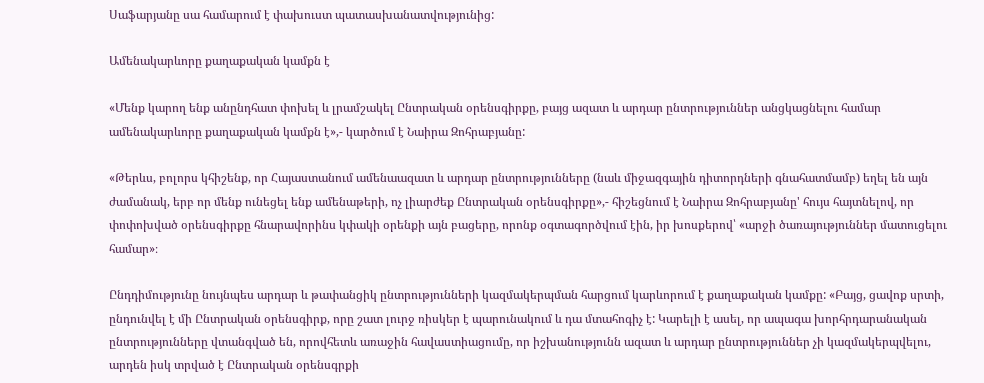Սաֆարյանը սա համարում է փախուստ պատասխանատվությունից:

Ամենակարևորը քաղաքական կամքն է

«Մենք կարող ենք անընդհատ փոխել և լրամշակել Ընտրական օրենսգիրքը, բայց ազատ և արդար ընտրություններ անցկացնելու համար ամենակարևորը քաղաքական կամքն է»,- կարծում է Նաիրա Զոհրաբյանը:

«Թերևս, բոլորս կհիշենք, որ Հայաստանում ամենաազատ և արդար ընտրությունները (նաև միջազգային դիտորդների գնահատմամբ) եղել են այն ժամանակ, երբ որ մենք ունեցել ենք ամենաթերի, ոչ լիարժեք Ընտրական օրենսգիրքը»,- հիշեցնում է Նաիրա Զոհրաբյանը' հույս հայտնելով, որ փոփոխված օրենսգիրքը հնարավորինս կփակի օրենքի այն բացերը, որոնք օգտագործվում էին, իր խոսքերով՝ «արջի ծառայություններ մատուցելու համար»։

Ընդդիմությունը նույնպես արդար և թափանցիկ ընտրությունների կազմակերպման հարցում կարևորում է քաղաքական կամքը: «Բայց, ցավոք սրտի, ընդունվել է մի Ընտրական օրենսգիրք, որը շատ լուրջ ռիսկեր է պարունակում և դա մտահոգիչ է: Կարելի է ասել, որ ապագա խորհրդարանական ընտրությունները վտանգված են, որովհետև առաջին հավաստիացումը, որ իշխանությունն ազատ և արդար ընտրություններ չի կազմակերպվելու, արդեն իսկ տրված է Ընտրական օրենսգրքի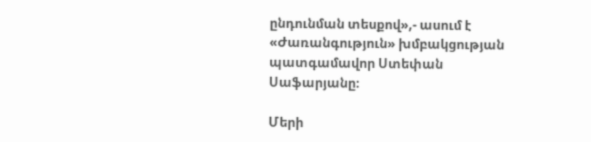ընդունման տեսքով»,- ասում է «Ժառանգություն» խմբակցության պատգամավոր Ստեփան Սաֆարյանը։

Մերի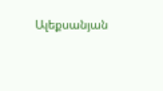Ալեքսանյան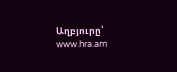Աղբյուրը՝ www.hra.am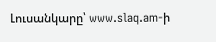Լուսանկարը՝ www.slaq.am-ի